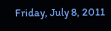Friday, July 8, 2011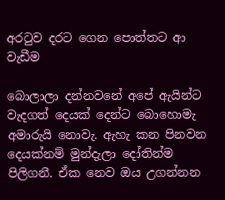අරටුව දරට ගෙන පොත්තට ආ වැඩීම

බොලාලා දන්නවනේ අපේ ඇයින්ට වැදගත් දෙයක් දෙන්ට බොහොමැ අමාරුයි නොවැ. ඇහැ කන පිනවන දෙයක්නම් මුන්දැලා දෝතින්ම පිලිගනී. ඒක නෙව ඔය උගන්නන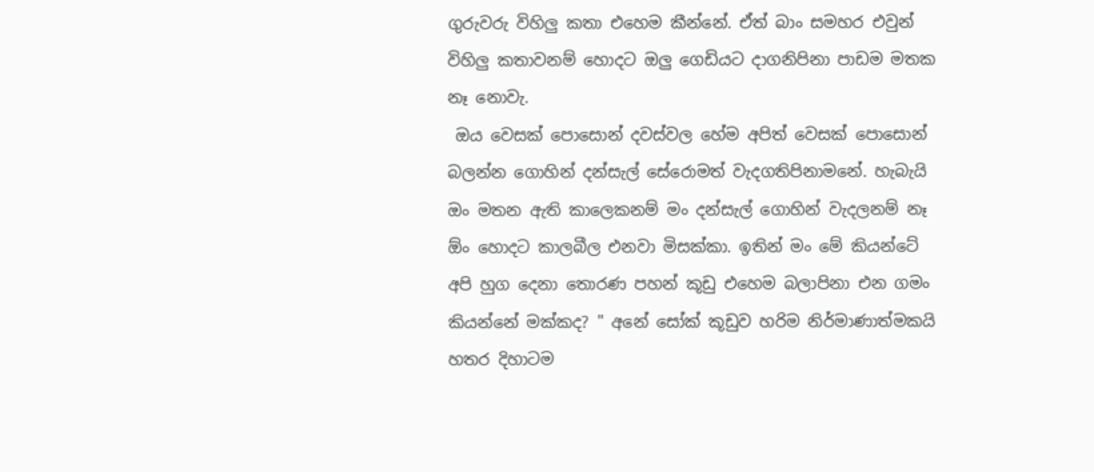ගුරුවරු විහිලු කතා එහෙම කීන්නේ. ඒත් බාං සමහර එවුන් විහිලු කතාවනම් හොදට ඔලු ගෙඩියට දාගනිපිනා පාඩම මතක නෑ නොවැ.
 ඔය වෙසක් පොසොන් දවස්වල හේම අපිත් වෙසක් පොසොන් බලන්න ගොහින් දන්සැල් සේරොමත් වැදගතිපිනාමනේ. හැබැයි ඔං මතන ඇති කාලෙකනම් මං දන්සැල් ගොහින් වැදලනම් නෑ ඕං හොදට කාලබීල එනවා මිසක්කා. ඉතින් මං මේ කියන්ටේ අපි හුග දෙනා තොරණ පහන් කූඩු එහෙම බලාපිනා එන ගමං කියන්නේ මක්කද? " අනේ සෝක් කූඩුව හරිම නිර්මාණාත්මකයි හතර දිහාටම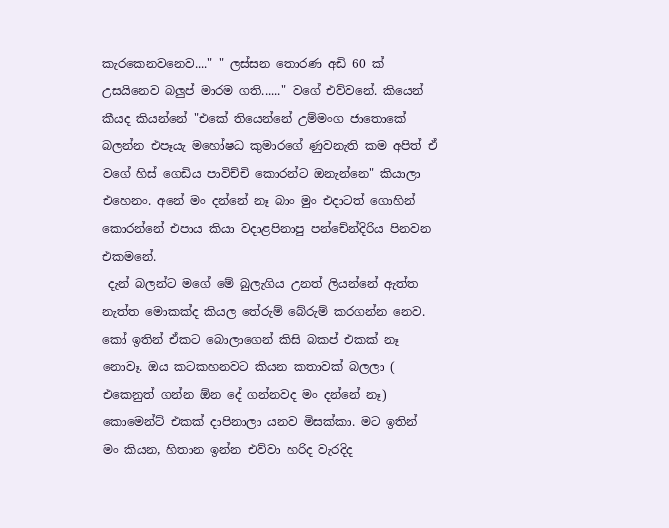කැරකෙනවනෙව...." " ලස්සන තොරණ අඩි 60 ක් උසයිනෙව බලුප් මාරම ගති......" වගේ එව්වනේ. කියෙන් කීයද කියන්නේ "එකේ තියෙන්නේ උම්මංග ජාතොකේ බලන්න එපෑයැ මහෝෂධ කුමාරගේ ණුවනැති කම අපිත් ඒ වගේ හිස් ගෙඩිය පාවිච්චි කොරන්ට ඔනැන්නෙ" කියාලා එහෙනං. අනේ මං දන්නේ නෑ බාං මුං එදාටත් ගොහින් කොරන්නේ එපාය කියා වදාළපිනාපු පන්චේන්දිරිය පිනවන එකමනේ.
 දැන් බලන්ට මගේ මේ බුලැගිය උනත් ලියන්නේ ඇත්ත නැත්ත මොකක්ද කියල තේරුම් බේරුම් කරගන්න නෙව. කෝ ඉතින් ඒකට බොලාගෙන් කිසි බකප් එකක් නෑ නොවෑ. ඔය කටකහනවට කියන කතාවක් බලලා ( එකෙනුත් ගන්න ඕන දේ ගන්නවද මං දන්නේ නෑ) කොමෙන්ට් එකක් දාපිනාලා යනව මිසක්කා. මට ඉතින් මං කියන, හිතාන ඉන්න එව්වා හරිද වැරදිද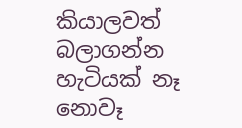කියාලවත් බලාගන්න හැටියක් නෑ නොවෑ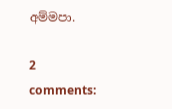අම්මපා.

2 comments: